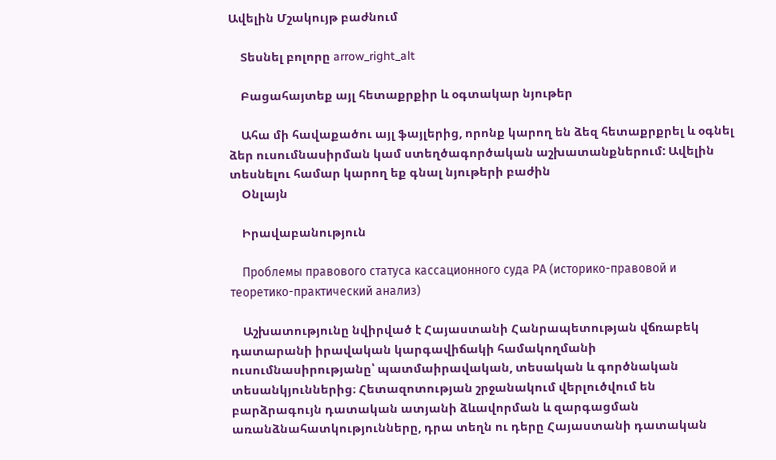Ավելին Մշակույթ բաժնում

    Տեսնել բոլորը arrow_right_alt

    Բացահայտեք այլ հետաքրքիր և օգտակար նյութեր

    Ահա մի հավաքածու այլ ֆայլերից, որոնք կարող են ձեզ հետաքրքրել և օգնել ձեր ուսումնասիրման կամ ստեղծագործական աշխատանքներում: Ավելին տեսնելու համար կարող եք գնալ նյութերի բաժին
    Օնլայն

    Իրավաբանություն

    Проблемы правового статуса кассационного суда РА (историко-правовой и теоретико-практический анализ)

    Աշխատությունը նվիրված է Հայաստանի Հանրապետության վճռաբեկ դատարանի իրավական կարգավիճակի համակողմանի ուսումնասիրությանը՝ պատմաիրավական, տեսական և գործնական տեսանկյուններից։ Հետազոտության շրջանակում վերլուծվում են բարձրագույն դատական ատյանի ձևավորման և զարգացման առանձնահատկությունները, դրա տեղն ու դերը Հայաստանի դատական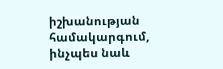իշխանության համակարգում, ինչպես նաև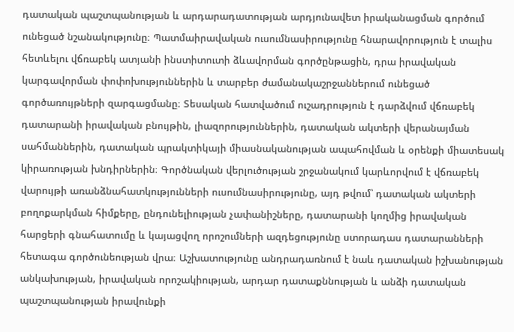դատական պաշտպանության և արդարադատության արդյունավետ իրականացման գործում ունեցած նշանակությունը։ Պատմաիրավական ուսումնասիրությունը հնարավորություն է տալիս հետևելու վճռաբեկ ատյանի ինստիտուտի ձևավորման գործընթացին, դրա իրավական կարգավորման փոփոխություններին և տարբեր ժամանակաշրջաններում ունեցած գործառույթների զարգացմանը։ Տեսական հատվածում ուշադրություն է դարձվում վճռաբեկ դատարանի իրավական բնույթին, լիազորություններին, դատական ակտերի վերանայման սահմաններին, դատական պրակտիկայի միասնականության ապահովման և օրենքի միատեսակ կիրառության խնդիրներին։ Գործնական վերլուծության շրջանակում կարևորվում է վճռաբեկ վարույթի առանձնահատկությունների ուսումնասիրությունը, այդ թվում՝ դատական ակտերի բողոքարկման հիմքերը, ընդունելիության չափանիշները, դատարանի կողմից իրավական հարցերի գնահատումը և կայացվող որոշումների ազդեցությունը ստորադաս դատարանների հետագա գործունեության վրա։ Աշխատությունը անդրադառնում է նաև դատական իշխանության անկախության, իրավական որոշակիության, արդար դատաքննության և անձի դատական պաշտպանության իրավունքի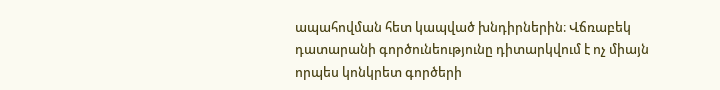ապահովման հետ կապված խնդիրներին։ Վճռաբեկ դատարանի գործունեությունը դիտարկվում է ոչ միայն որպես կոնկրետ գործերի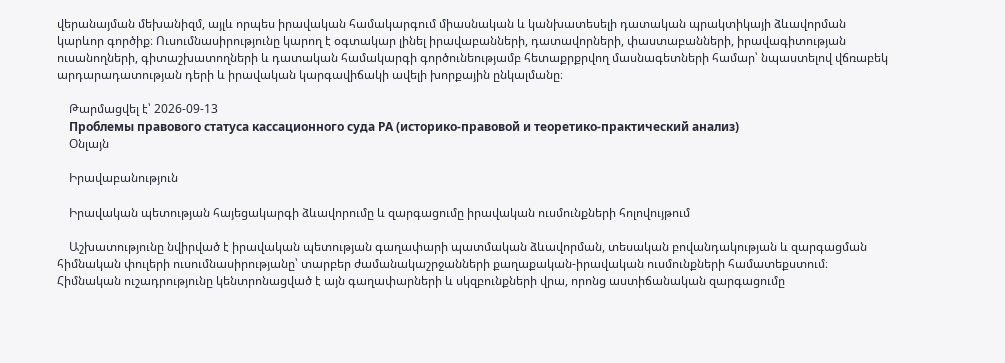վերանայման մեխանիզմ, այլև որպես իրավական համակարգում միասնական և կանխատեսելի դատական պրակտիկայի ձևավորման կարևոր գործիք։ Ուսումնասիրությունը կարող է օգտակար լինել իրավաբանների, դատավորների, փաստաբանների, իրավագիտության ուսանողների, գիտաշխատողների և դատական համակարգի գործունեությամբ հետաքրքրվող մասնագետների համար՝ նպաստելով վճռաբեկ արդարադատության դերի և իրավական կարգավիճակի ավելի խորքային ընկալմանը։

    Թարմացվել է՝ 2026-09-13
    Проблемы правового статуса кассационного суда РА (историко-правовой и теоретико-практический анализ)
    Օնլայն

    Իրավաբանություն

    Իրավական պետության հայեցակարգի ձևավորումը և զարգացումը իրավական ուսմունքների հոլովույթում

    Աշխատությունը նվիրված է իրավական պետության գաղափարի պատմական ձևավորման, տեսական բովանդակության և զարգացման հիմնական փուլերի ուսումնասիրությանը՝ տարբեր ժամանակաշրջանների քաղաքական-իրավական ուսմունքների համատեքստում։ Հիմնական ուշադրությունը կենտրոնացված է այն գաղափարների և սկզբունքների վրա, որոնց աստիճանական զարգացումը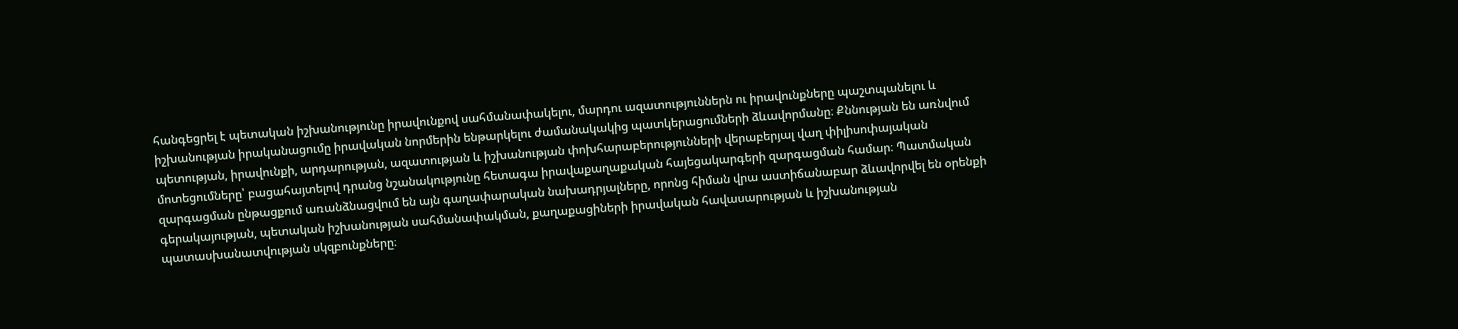հանգեցրել է պետական իշխանությունը իրավունքով սահմանափակելու, մարդու ազատություններն ու իրավունքները պաշտպանելու և իշխանության իրականացումը իրավական նորմերին ենթարկելու ժամանակակից պատկերացումների ձևավորմանը։ Քննության են առնվում պետության, իրավունքի, արդարության, ազատության և իշխանության փոխհարաբերությունների վերաբերյալ վաղ փիլիսոփայական մոտեցումները՝ բացահայտելով դրանց նշանակությունը հետագա իրավաքաղաքական հայեցակարգերի զարգացման համար։ Պատմական զարգացման ընթացքում առանձնացվում են այն գաղափարական նախադրյալները, որոնց հիման վրա աստիճանաբար ձևավորվել են օրենքի գերակայության, պետական իշխանության սահմանափակման, քաղաքացիների իրավական հավասարության և իշխանության պատասխանատվության սկզբունքները։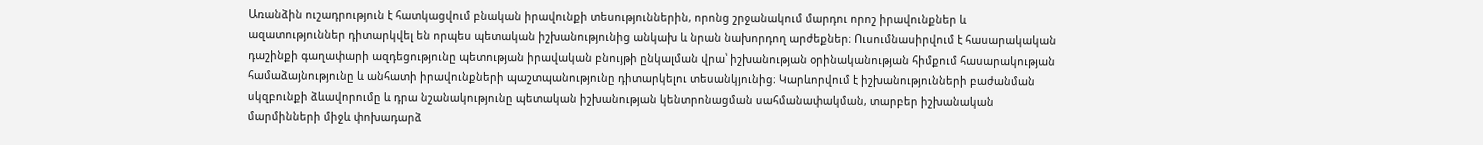Առանձին ուշադրություն է հատկացվում բնական իրավունքի տեսություններին, որոնց շրջանակում մարդու որոշ իրավունքներ և ազատություններ դիտարկվել են որպես պետական իշխանությունից անկախ և նրան նախորդող արժեքներ։ Ուսումնասիրվում է հասարակական դաշինքի գաղափարի ազդեցությունը պետության իրավական բնույթի ընկալման վրա՝ իշխանության օրինականության հիմքում հասարակության համաձայնությունը և անհատի իրավունքների պաշտպանությունը դիտարկելու տեսանկյունից։ Կարևորվում է իշխանությունների բաժանման սկզբունքի ձևավորումը և դրա նշանակությունը պետական իշխանության կենտրոնացման սահմանափակման, տարբեր իշխանական մարմինների միջև փոխադարձ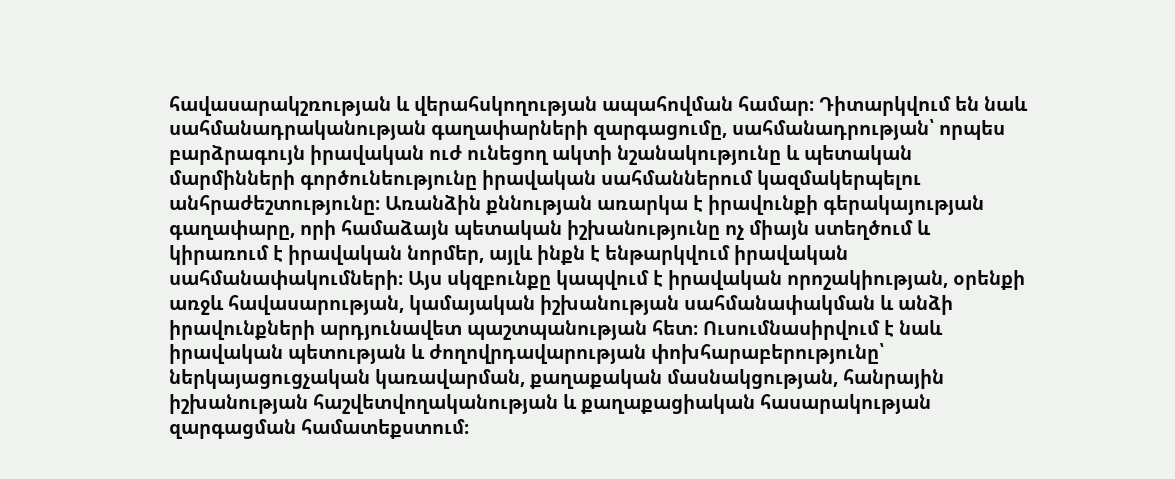հավասարակշռության և վերահսկողության ապահովման համար։ Դիտարկվում են նաև սահմանադրականության գաղափարների զարգացումը, սահմանադրության՝ որպես բարձրագույն իրավական ուժ ունեցող ակտի նշանակությունը և պետական մարմինների գործունեությունը իրավական սահմաններում կազմակերպելու անհրաժեշտությունը։ Առանձին քննության առարկա է իրավունքի գերակայության գաղափարը, որի համաձայն պետական իշխանությունը ոչ միայն ստեղծում և կիրառում է իրավական նորմեր, այլև ինքն է ենթարկվում իրավական սահմանափակումների։ Այս սկզբունքը կապվում է իրավական որոշակիության, օրենքի առջև հավասարության, կամայական իշխանության սահմանափակման և անձի իրավունքների արդյունավետ պաշտպանության հետ։ Ուսումնասիրվում է նաև իրավական պետության և ժողովրդավարության փոխհարաբերությունը՝ ներկայացուցչական կառավարման, քաղաքական մասնակցության, հանրային իշխանության հաշվետվողականության և քաղաքացիական հասարակության զարգացման համատեքստում։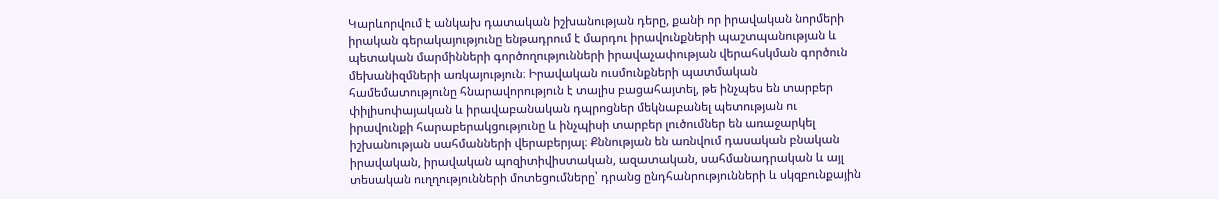Կարևորվում է անկախ դատական իշխանության դերը, քանի որ իրավական նորմերի իրական գերակայությունը ենթադրում է մարդու իրավունքների պաշտպանության և պետական մարմինների գործողությունների իրավաչափության վերահսկման գործուն մեխանիզմների առկայություն։ Իրավական ուսմունքների պատմական համեմատությունը հնարավորություն է տալիս բացահայտել, թե ինչպես են տարբեր փիլիսոփայական և իրավաբանական դպրոցներ մեկնաբանել պետության ու իրավունքի հարաբերակցությունը և ինչպիսի տարբեր լուծումներ են առաջարկել իշխանության սահմանների վերաբերյալ։ Քննության են առնվում դասական բնական իրավական, իրավական պոզիտիվիստական, ազատական, սահմանադրական և այլ տեսական ուղղությունների մոտեցումները՝ դրանց ընդհանրությունների և սկզբունքային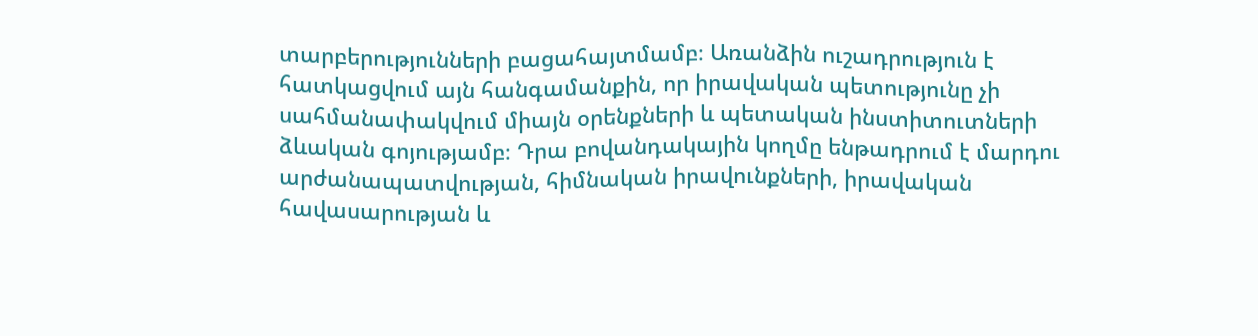տարբերությունների բացահայտմամբ։ Առանձին ուշադրություն է հատկացվում այն հանգամանքին, որ իրավական պետությունը չի սահմանափակվում միայն օրենքների և պետական ինստիտուտների ձևական գոյությամբ։ Դրա բովանդակային կողմը ենթադրում է մարդու արժանապատվության, հիմնական իրավունքների, իրավական հավասարության և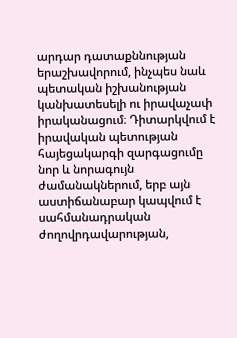արդար դատաքննության երաշխավորում, ինչպես նաև պետական իշխանության կանխատեսելի ու իրավաչափ իրականացում։ Դիտարկվում է իրավական պետության հայեցակարգի զարգացումը նոր և նորագույն ժամանակներում, երբ այն աստիճանաբար կապվում է սահմանադրական ժողովրդավարության,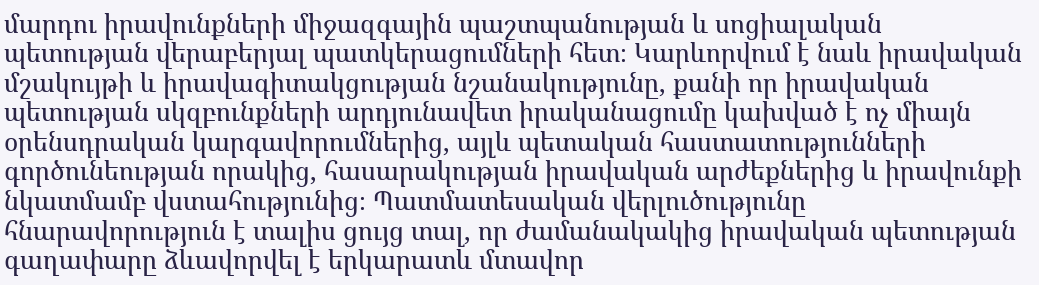մարդու իրավունքների միջազգային պաշտպանության և սոցիալական պետության վերաբերյալ պատկերացումների հետ։ Կարևորվում է նաև իրավական մշակույթի և իրավագիտակցության նշանակությունը, քանի որ իրավական պետության սկզբունքների արդյունավետ իրականացումը կախված է ոչ միայն օրենսդրական կարգավորումներից, այլև պետական հաստատությունների գործունեության որակից, հասարակության իրավական արժեքներից և իրավունքի նկատմամբ վստահությունից։ Պատմատեսական վերլուծությունը հնարավորություն է տալիս ցույց տալ, որ ժամանակակից իրավական պետության գաղափարը ձևավորվել է երկարատև մտավոր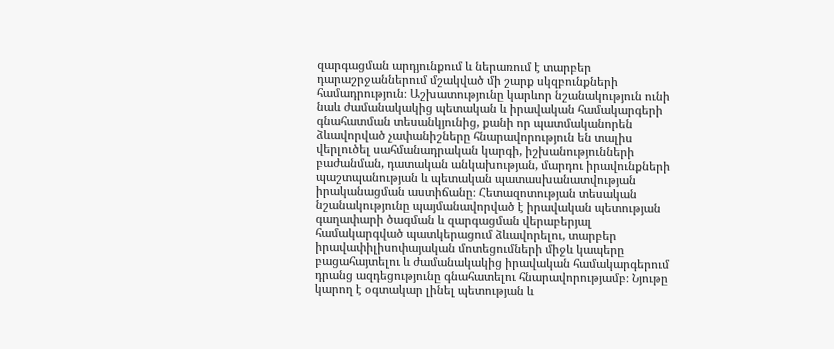զարգացման արդյունքում և ներառում է տարբեր դարաշրջաններում մշակված մի շարք սկզբունքների համադրություն։ Աշխատությունը կարևոր նշանակություն ունի նաև ժամանակակից պետական և իրավական համակարգերի գնահատման տեսանկյունից, քանի որ պատմականորեն ձևավորված չափանիշները հնարավորություն են տալիս վերլուծել սահմանադրական կարգի, իշխանությունների բաժանման, դատական անկախության, մարդու իրավունքների պաշտպանության և պետական պատասխանատվության իրականացման աստիճանը։ Հետազոտության տեսական նշանակությունը պայմանավորված է իրավական պետության գաղափարի ծագման և զարգացման վերաբերյալ համակարգված պատկերացում ձևավորելու, տարբեր իրավափիլիսոփայական մոտեցումների միջև կապերը բացահայտելու և ժամանակակից իրավական համակարգերում դրանց ազդեցությունը գնահատելու հնարավորությամբ։ Նյութը կարող է օգտակար լինել պետության և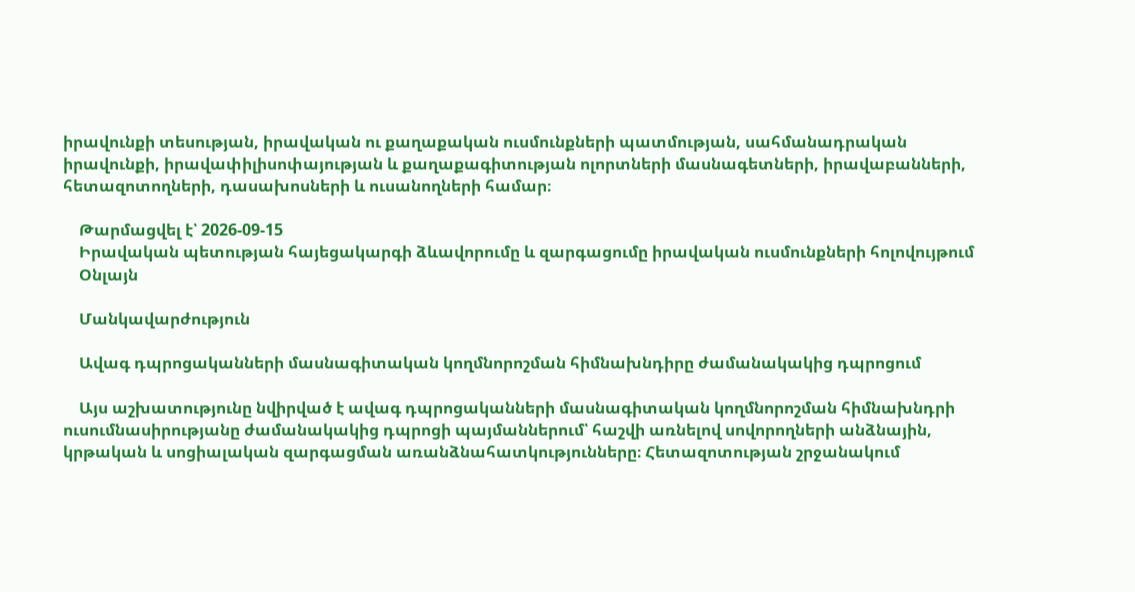իրավունքի տեսության, իրավական ու քաղաքական ուսմունքների պատմության, սահմանադրական իրավունքի, իրավափիլիսոփայության և քաղաքագիտության ոլորտների մասնագետների, իրավաբանների, հետազոտողների, դասախոսների և ուսանողների համար։

    Թարմացվել է՝ 2026-09-15
    Իրավական պետության հայեցակարգի ձևավորումը և զարգացումը իրավական ուսմունքների հոլովույթում
    Օնլայն

    Մանկավարժություն

    Ավագ դպրոցականների մասնագիտական կողմնորոշման հիմնախնդիրը ժամանակակից դպրոցում

    Այս աշխատությունը նվիրված է ավագ դպրոցականների մասնագիտական կողմնորոշման հիմնախնդրի ուսումնասիրությանը ժամանակակից դպրոցի պայմաններում՝ հաշվի առնելով սովորողների անձնային, կրթական և սոցիալական զարգացման առանձնահատկությունները։ Հետազոտության շրջանակում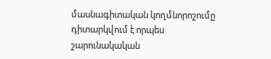մասնագիտական կողմնորոշումը դիտարկվում է որպես շարունակական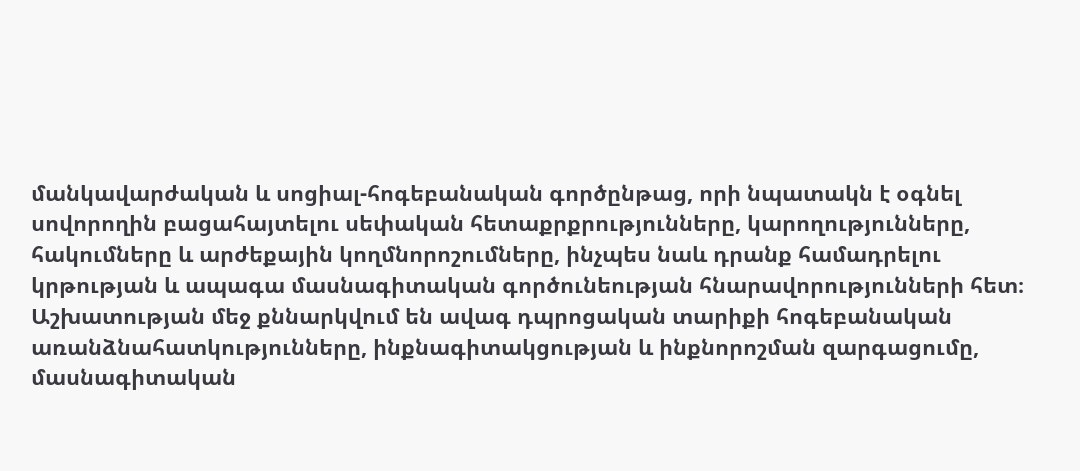մանկավարժական և սոցիալ-հոգեբանական գործընթաց, որի նպատակն է օգնել սովորողին բացահայտելու սեփական հետաքրքրությունները, կարողությունները, հակումները և արժեքային կողմնորոշումները, ինչպես նաև դրանք համադրելու կրթության և ապագա մասնագիտական գործունեության հնարավորությունների հետ։ Աշխատության մեջ քննարկվում են ավագ դպրոցական տարիքի հոգեբանական առանձնահատկությունները, ինքնագիտակցության և ինքնորոշման զարգացումը, մասնագիտական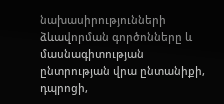նախասիրությունների ձևավորման գործոնները և մասնագիտության ընտրության վրա ընտանիքի, դպրոցի,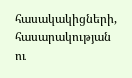հասակակիցների, հասարակության ու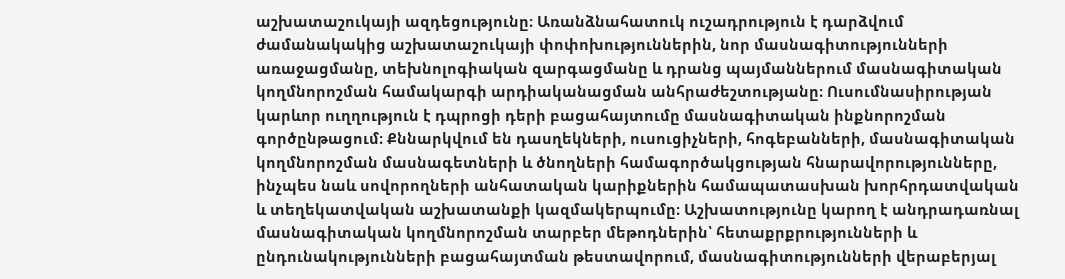աշխատաշուկայի ազդեցությունը։ Առանձնահատուկ ուշադրություն է դարձվում ժամանակակից աշխատաշուկայի փոփոխություններին, նոր մասնագիտությունների առաջացմանը, տեխնոլոգիական զարգացմանը և դրանց պայմաններում մասնագիտական կողմնորոշման համակարգի արդիականացման անհրաժեշտությանը։ Ուսումնասիրության կարևոր ուղղություն է դպրոցի դերի բացահայտումը մասնագիտական ինքնորոշման գործընթացում։ Քննարկվում են դասղեկների, ուսուցիչների, հոգեբանների, մասնագիտական կողմնորոշման մասնագետների և ծնողների համագործակցության հնարավորությունները, ինչպես նաև սովորողների անհատական կարիքներին համապատասխան խորհրդատվական և տեղեկատվական աշխատանքի կազմակերպումը։ Աշխատությունը կարող է անդրադառնալ մասնագիտական կողմնորոշման տարբեր մեթոդներին՝ հետաքրքրությունների և ընդունակությունների բացահայտման թեստավորում, մասնագիտությունների վերաբերյալ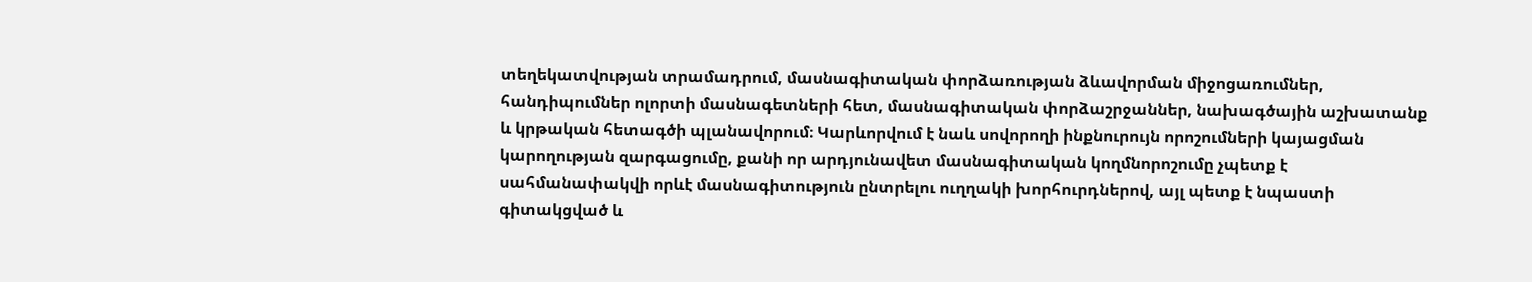տեղեկատվության տրամադրում, մասնագիտական փորձառության ձևավորման միջոցառումներ, հանդիպումներ ոլորտի մասնագետների հետ, մասնագիտական փորձաշրջաններ, նախագծային աշխատանք և կրթական հետագծի պլանավորում։ Կարևորվում է նաև սովորողի ինքնուրույն որոշումների կայացման կարողության զարգացումը, քանի որ արդյունավետ մասնագիտական կողմնորոշումը չպետք է սահմանափակվի որևէ մասնագիտություն ընտրելու ուղղակի խորհուրդներով, այլ պետք է նպաստի գիտակցված և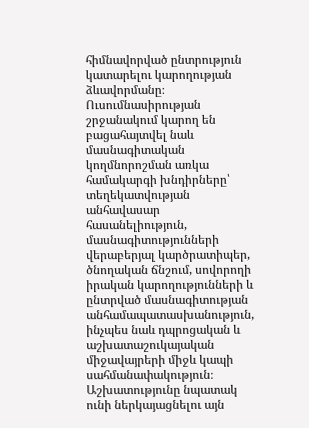հիմնավորված ընտրություն կատարելու կարողության ձևավորմանը։ Ուսումնասիրության շրջանակում կարող են բացահայտվել նաև մասնագիտական կողմնորոշման առկա համակարգի խնդիրները՝ տեղեկատվության անհավասար հասանելիություն, մասնագիտությունների վերաբերյալ կարծրատիպեր, ծնողական ճնշում, սովորողի իրական կարողությունների և ընտրված մասնագիտության անհամապատասխանություն, ինչպես նաև դպրոցական և աշխատաշուկայական միջավայրերի միջև կապի սահմանափակություն։ Աշխատությունը նպատակ ունի ներկայացնելու այն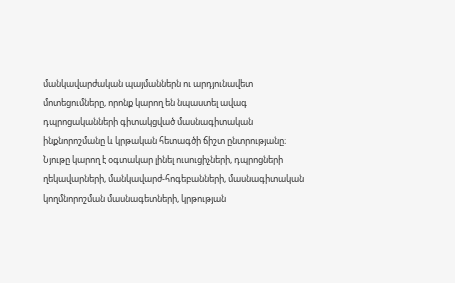մանկավարժական պայմաններն ու արդյունավետ մոտեցումները, որոնք կարող են նպաստել ավագ դպրոցականների գիտակցված մասնագիտական ինքնորոշմանը և կրթական հետագծի ճիշտ ընտրությանը։ Նյութը կարող է օգտակար լինել ուսուցիչների, դպրոցների ղեկավարների, մանկավարժ-հոգեբանների, մասնագիտական կողմնորոշման մասնագետների, կրթության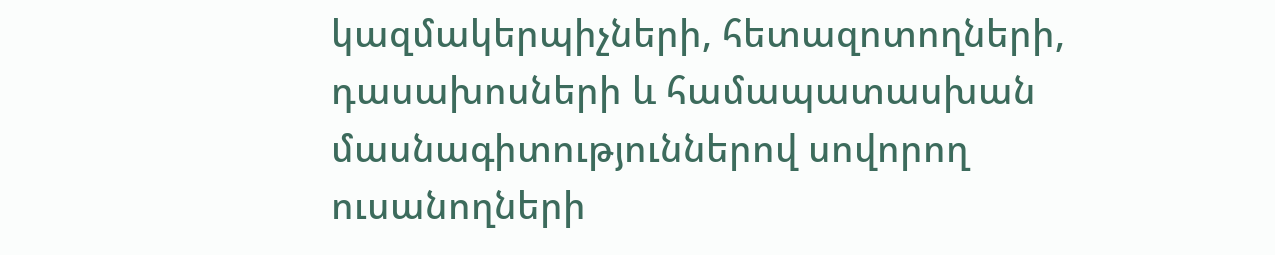կազմակերպիչների, հետազոտողների, դասախոսների և համապատասխան մասնագիտություններով սովորող ուսանողների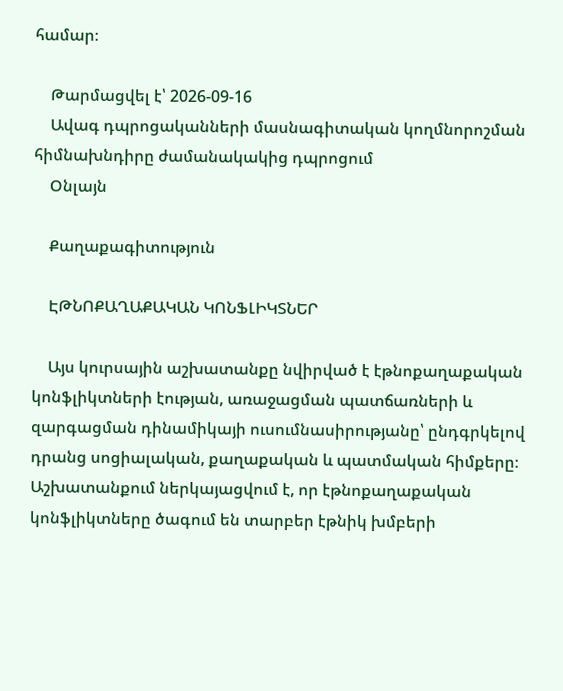համար։

    Թարմացվել է՝ 2026-09-16
    Ավագ դպրոցականների մասնագիտական կողմնորոշման հիմնախնդիրը ժամանակակից դպրոցում
    Օնլայն

    Քաղաքագիտություն

    ԷԹՆՈՔԱՂԱՔԱԿԱՆ ԿՈՆՖԼԻԿՏՆԵՐ

    Այս կուրսային աշխատանքը նվիրված է էթնոքաղաքական կոնֆլիկտների էության, առաջացման պատճառների և զարգացման դինամիկայի ուսումնասիրությանը՝ ընդգրկելով դրանց սոցիալական, քաղաքական և պատմական հիմքերը։ Աշխատանքում ներկայացվում է, որ էթնոքաղաքական կոնֆլիկտները ծագում են տարբեր էթնիկ խմբերի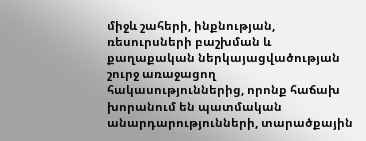միջև շահերի, ինքնության, ռեսուրսների բաշխման և քաղաքական ներկայացվածության շուրջ առաջացող հակասություններից, որոնք հաճախ խորանում են պատմական անարդարությունների, տարածքային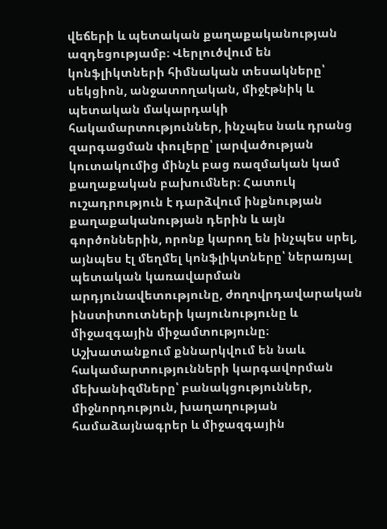վեճերի և պետական քաղաքականության ազդեցությամբ։ Վերլուծվում են կոնֆլիկտների հիմնական տեսակները՝ սեկցիոն, անջատողական, միջէթնիկ և պետական մակարդակի հակամարտություններ, ինչպես նաև դրանց զարգացման փուլերը՝ լարվածության կուտակումից մինչև բաց ռազմական կամ քաղաքական բախումներ։ Հատուկ ուշադրություն է դարձվում ինքնության քաղաքականության դերին և այն գործոններին, որոնք կարող են ինչպես սրել, այնպես էլ մեղմել կոնֆլիկտները՝ ներառյալ պետական կառավարման արդյունավետությունը, ժողովրդավարական ինստիտուտների կայունությունը և միջազգային միջամտությունը։ Աշխատանքում քննարկվում են նաև հակամարտությունների կարգավորման մեխանիզմները՝ բանակցություններ, միջնորդություն, խաղաղության համաձայնագրեր և միջազգային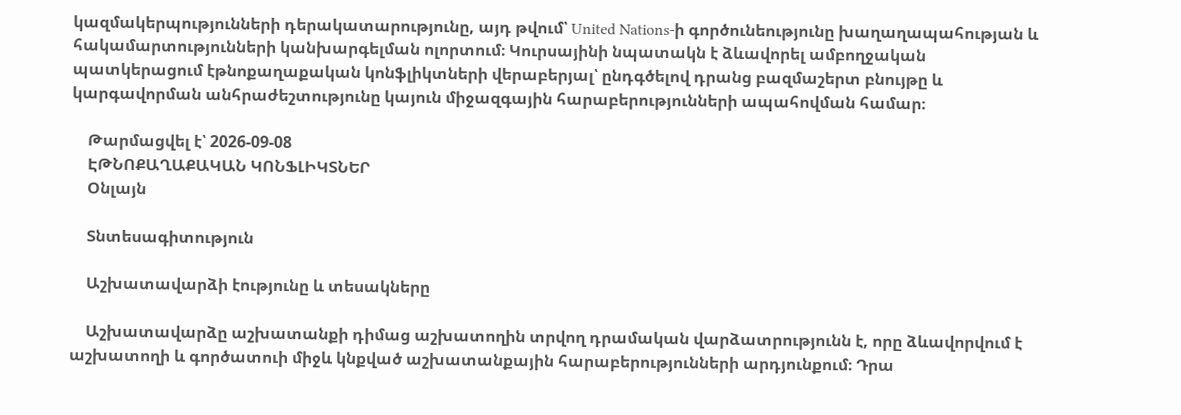կազմակերպությունների դերակատարությունը, այդ թվում՝ United Nations-ի գործունեությունը խաղաղապահության և հակամարտությունների կանխարգելման ոլորտում։ Կուրսայինի նպատակն է ձևավորել ամբողջական պատկերացում էթնոքաղաքական կոնֆլիկտների վերաբերյալ՝ ընդգծելով դրանց բազմաշերտ բնույթը և կարգավորման անհրաժեշտությունը կայուն միջազգային հարաբերությունների ապահովման համար։

    Թարմացվել է՝ 2026-09-08
    ԷԹՆՈՔԱՂԱՔԱԿԱՆ ԿՈՆՖԼԻԿՏՆԵՐ
    Օնլայն

    Տնտեսագիտություն

    Աշխատավարձի էությունը և տեսակները

    Աշխատավարձը աշխատանքի դիմաց աշխատողին տրվող դրամական վարձատրությունն է, որը ձևավորվում է աշխատողի և գործատուի միջև կնքված աշխատանքային հարաբերությունների արդյունքում։ Դրա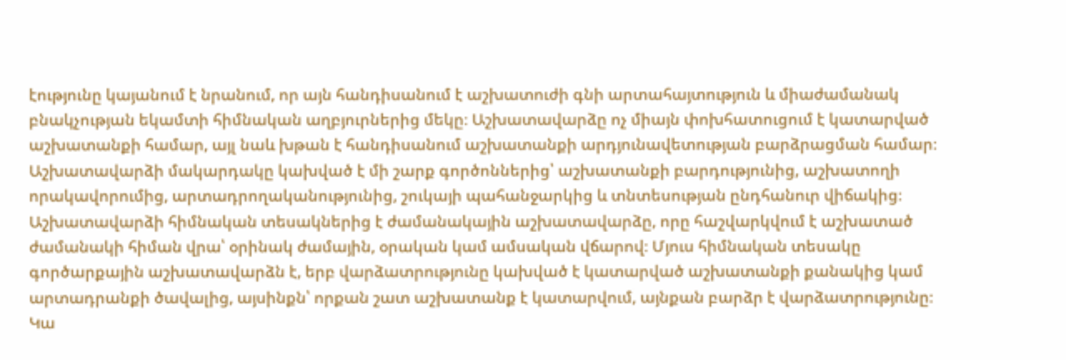էությունը կայանում է նրանում, որ այն հանդիսանում է աշխատուժի գնի արտահայտություն և միաժամանակ բնակչության եկամտի հիմնական աղբյուրներից մեկը։ Աշխատավարձը ոչ միայն փոխհատուցում է կատարված աշխատանքի համար, այլ նաև խթան է հանդիսանում աշխատանքի արդյունավետության բարձրացման համար։ Աշխատավարձի մակարդակը կախված է մի շարք գործոններից՝ աշխատանքի բարդությունից, աշխատողի որակավորումից, արտադրողականությունից, շուկայի պահանջարկից և տնտեսության ընդհանուր վիճակից։ Աշխատավարձի հիմնական տեսակներից է ժամանակային աշխատավարձը, որը հաշվարկվում է աշխատած ժամանակի հիման վրա՝ օրինակ ժամային, օրական կամ ամսական վճարով։ Մյուս հիմնական տեսակը գործարքային աշխատավարձն է, երբ վարձատրությունը կախված է կատարված աշխատանքի քանակից կամ արտադրանքի ծավալից, այսինքն՝ որքան շատ աշխատանք է կատարվում, այնքան բարձր է վարձատրությունը։ Կա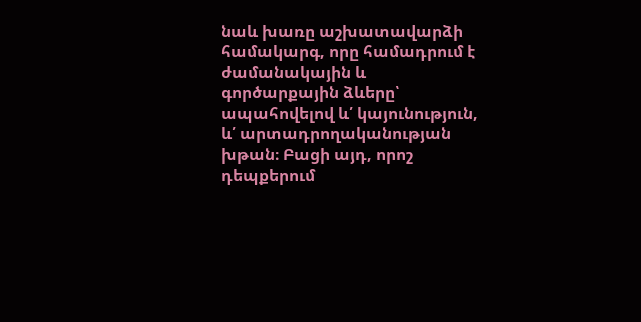նաև խառը աշխատավարձի համակարգ, որը համադրում է ժամանակային և գործարքային ձևերը՝ ապահովելով և՛ կայունություն, և՛ արտադրողականության խթան։ Բացի այդ, որոշ դեպքերում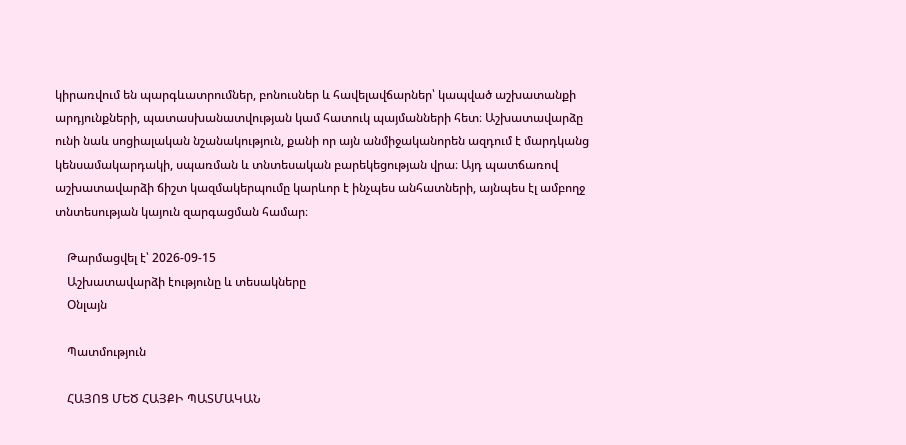կիրառվում են պարգևատրումներ, բոնուսներ և հավելավճարներ՝ կապված աշխատանքի արդյունքների, պատասխանատվության կամ հատուկ պայմանների հետ։ Աշխատավարձը ունի նաև սոցիալական նշանակություն, քանի որ այն անմիջականորեն ազդում է մարդկանց կենսամակարդակի, սպառման և տնտեսական բարեկեցության վրա։ Այդ պատճառով աշխատավարձի ճիշտ կազմակերպումը կարևոր է ինչպես անհատների, այնպես էլ ամբողջ տնտեսության կայուն զարգացման համար։

    Թարմացվել է՝ 2026-09-15
    Աշխատավարձի էությունը և տեսակները
    Օնլայն

    Պատմություն

    ՀԱՅՈՑ ՄԵԾ ՀԱՅՔԻ ՊԱՏՄԱԿԱՆ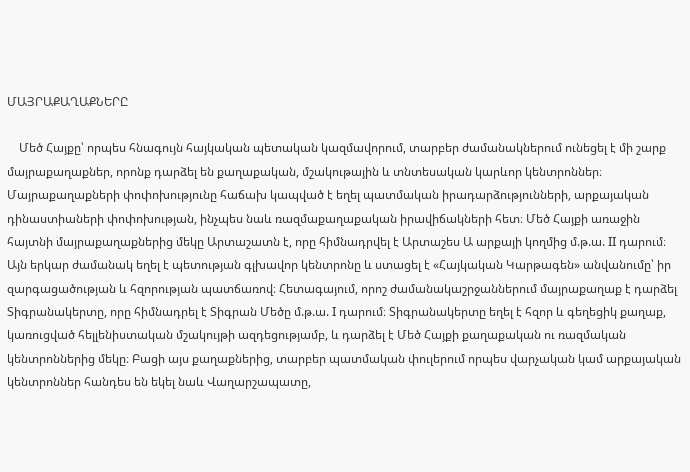ՄԱՅՐԱՔԱՂԱՔՆԵՐԸ

    Մեծ Հայքը՝ որպես հնագույն հայկական պետական կազմավորում, տարբեր ժամանակներում ունեցել է մի շարք մայրաքաղաքներ, որոնք դարձել են քաղաքական, մշակութային և տնտեսական կարևոր կենտրոններ։ Մայրաքաղաքների փոփոխությունը հաճախ կապված է եղել պատմական իրադարձությունների, արքայական դինաստիաների փոփոխության, ինչպես նաև ռազմաքաղաքական իրավիճակների հետ։ Մեծ Հայքի առաջին հայտնի մայրաքաղաքներից մեկը Արտաշատն է, որը հիմնադրվել է Արտաշես Ա արքայի կողմից մ.թ.ա. II դարում։ Այն երկար ժամանակ եղել է պետության գլխավոր կենտրոնը և ստացել է «Հայկական Կարթագեն» անվանումը՝ իր զարգացածության և հզորության պատճառով։ Հետագայում, որոշ ժամանակաշրջաններում մայրաքաղաք է դարձել Տիգրանակերտը, որը հիմնադրել է Տիգրան Մեծը մ.թ.ա. I դարում։ Տիգրանակերտը եղել է հզոր և գեղեցիկ քաղաք, կառուցված հելլենիստական մշակույթի ազդեցությամբ, և դարձել է Մեծ Հայքի քաղաքական ու ռազմական կենտրոններից մեկը։ Բացի այս քաղաքներից, տարբեր պատմական փուլերում որպես վարչական կամ արքայական կենտրոններ հանդես են եկել նաև Վաղարշապատը,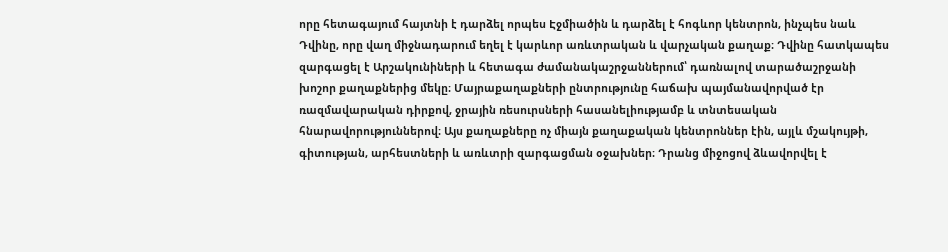որը հետագայում հայտնի է դարձել որպես Էջմիածին և դարձել է հոգևոր կենտրոն, ինչպես նաև Դվինը, որը վաղ միջնադարում եղել է կարևոր առևտրական և վարչական քաղաք։ Դվինը հատկապես զարգացել է Արշակունիների և հետագա ժամանակաշրջաններում՝ դառնալով տարածաշրջանի խոշոր քաղաքներից մեկը։ Մայրաքաղաքների ընտրությունը հաճախ պայմանավորված էր ռազմավարական դիրքով, ջրային ռեսուրսների հասանելիությամբ և տնտեսական հնարավորություններով։ Այս քաղաքները ոչ միայն քաղաքական կենտրոններ էին, այլև մշակույթի, գիտության, արհեստների և առևտրի զարգացման օջախներ։ Դրանց միջոցով ձևավորվել է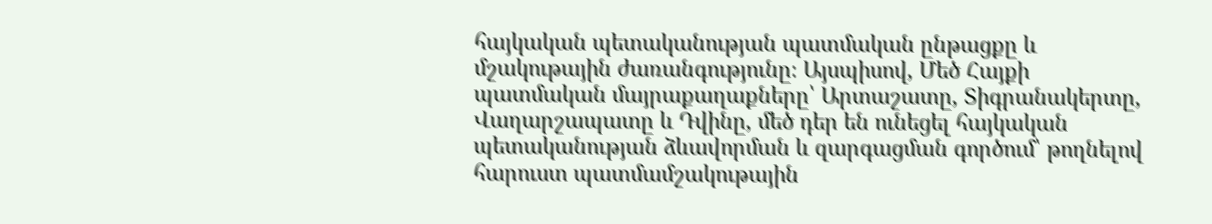հայկական պետականության պատմական ընթացքը և մշակութային ժառանգությունը։ Այսպիսով, Մեծ Հայքի պատմական մայրաքաղաքները՝ Արտաշատը, Տիգրանակերտը, Վաղարշապատը և Դվինը, մեծ դեր են ունեցել հայկական պետականության ձևավորման և զարգացման գործում՝ թողնելով հարուստ պատմամշակութային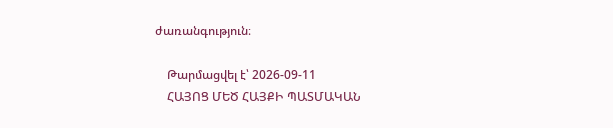ժառանգություն։

    Թարմացվել է՝ 2026-09-11
    ՀԱՅՈՑ ՄԵԾ ՀԱՅՔԻ ՊԱՏՄԱԿԱՆ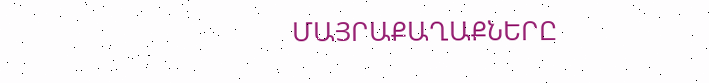ՄԱՅՐԱՔԱՂԱՔՆԵՐԸ